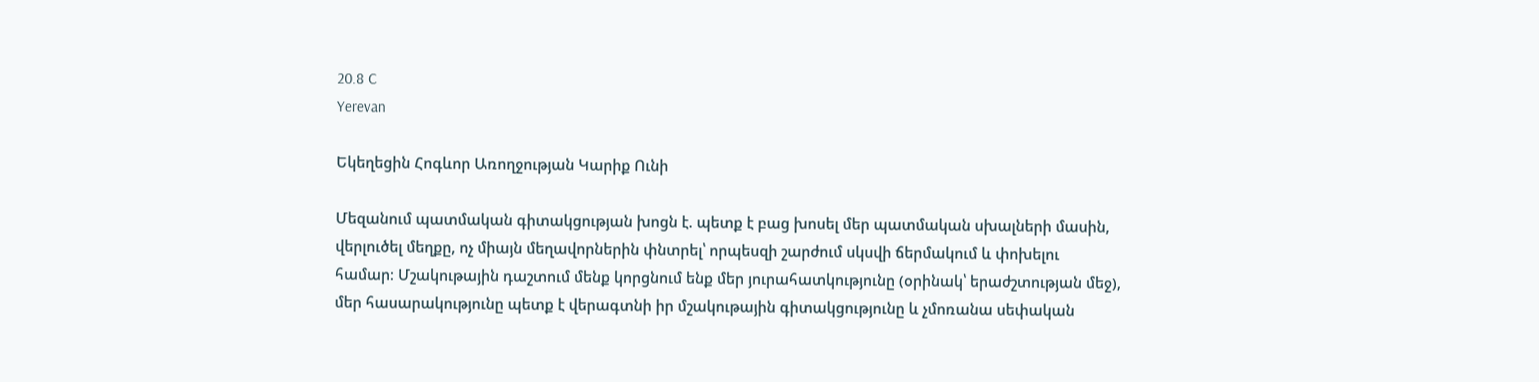20.8 C
Yerevan

Եկեղեցին Հոգևոր Առողջության Կարիք Ունի

Մեզանում պատմական գիտակցության խոցն է. պետք է բաց խոսել մեր պատմական սխալների մասին, վերլուծել մեղքը, ոչ միայն մեղավորներին փնտրել՝ որպեսզի շարժում սկսվի ճերմակում և փոխելու համար։ Մշակութային դաշտում մենք կորցնում ենք մեր յուրահատկությունը (օրինակ՝ երաժշտության մեջ), մեր հասարակությունը պետք է վերագտնի իր մշակութային գիտակցությունը և չմոռանա սեփական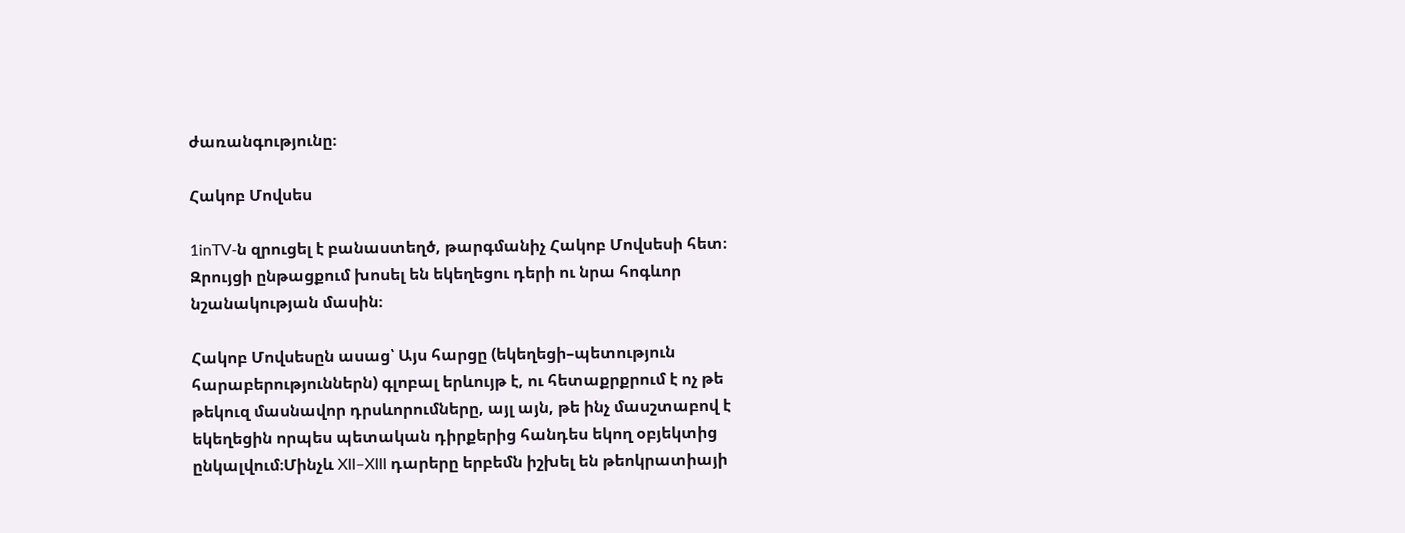ժառանգությունը։

Հակոբ Մովսես

1inTV‑ն զրուցել է բանաստեղծ, թարգմանիչ Հակոբ Մովսեսի հետ։ Զրույցի ընթացքում խոսել են եկեղեցու դերի ու նրա հոգևոր նշանակության մասին։

Հակոբ Մովսեսըն ասաց՝ Այս հարցը (եկեղեցի–պետություն հարաբերություններն) գլոբալ երևույթ է, ու հետաքրքրում է ոչ թե թեկուզ մասնավոր դրսևորումները, այլ այն, թե ինչ մասշտաբով է եկեղեցին որպես պետական դիրքերից հանդես եկող օբյեկտից ընկալվում։Մինչև XII–XIII դարերը երբեմն իշխել են թեոկրատիայի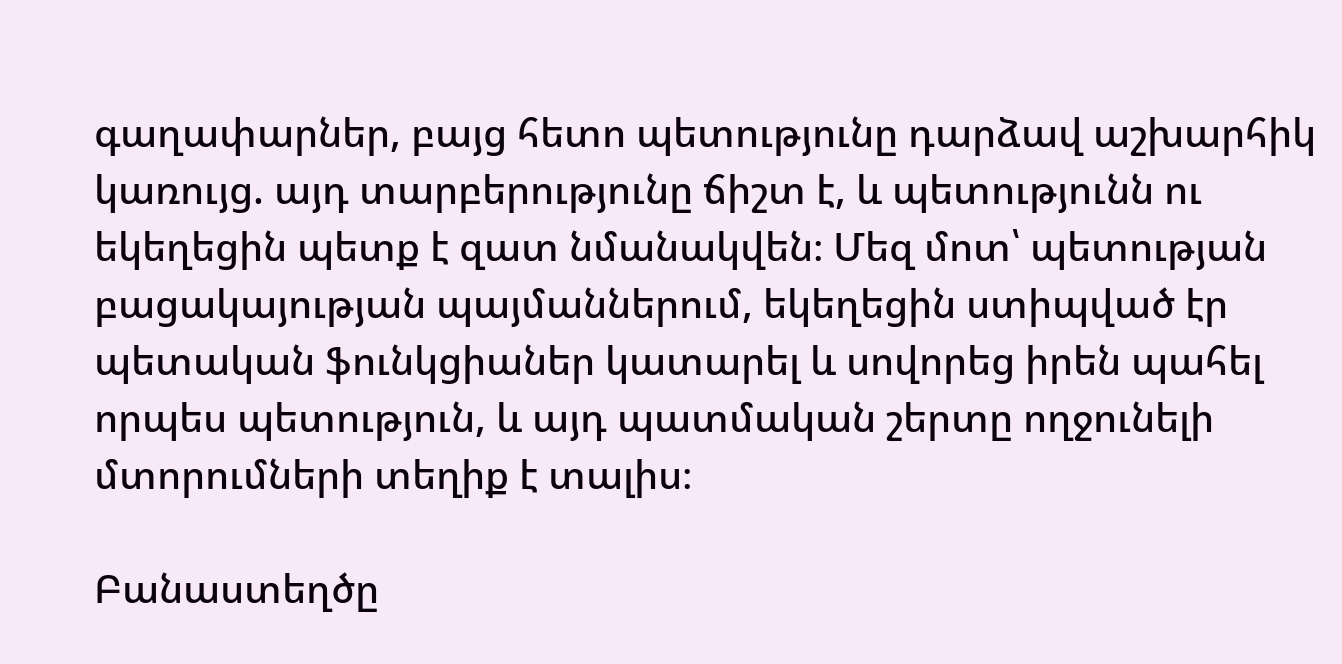գաղափարներ, բայց հետո պետությունը դարձավ աշխարհիկ կառույց. այդ տարբերությունը ճիշտ է, և պետությունն ու եկեղեցին պետք է զատ նմանակվեն։ Մեզ մոտ՝ պետության բացակայության պայմաններում, եկեղեցին ստիպված էր պետական ֆունկցիաներ կատարել և սովորեց իրեն պահել որպես պետություն, և այդ պատմական շերտը ողջունելի մտորումների տեղիք է տալիս։

Բանաստեղծը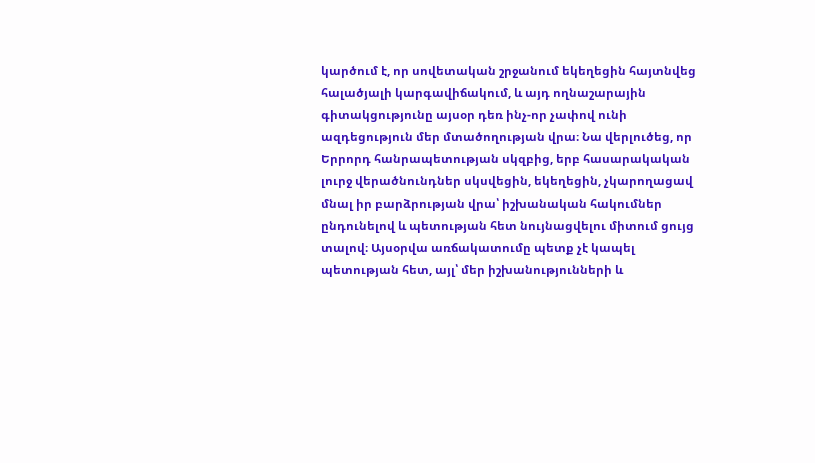կարծում է, որ սովետական շրջանում եկեղեցին հայտնվեց հալածյալի կարգավիճակում, և այդ ողնաշարային գիտակցությունը այսօր դեռ ինչ-որ չափով ունի ազդեցություն մեր մտածողության վրա։ Նա վերլուծեց, որ Երրորդ հանրապետության սկզբից, երբ հասարակական լուրջ վերածնունդներ սկսվեցին, եկեղեցին, չկարողացավ մնալ իր բարձրության վրա՝ իշխանական հակումներ ընդունելով և պետության հետ նույնացվելու միտում ցույց տալով։ Այսօրվա առճակատումը պետք չէ կապել պետության հետ, այլ՝ մեր իշխանությունների և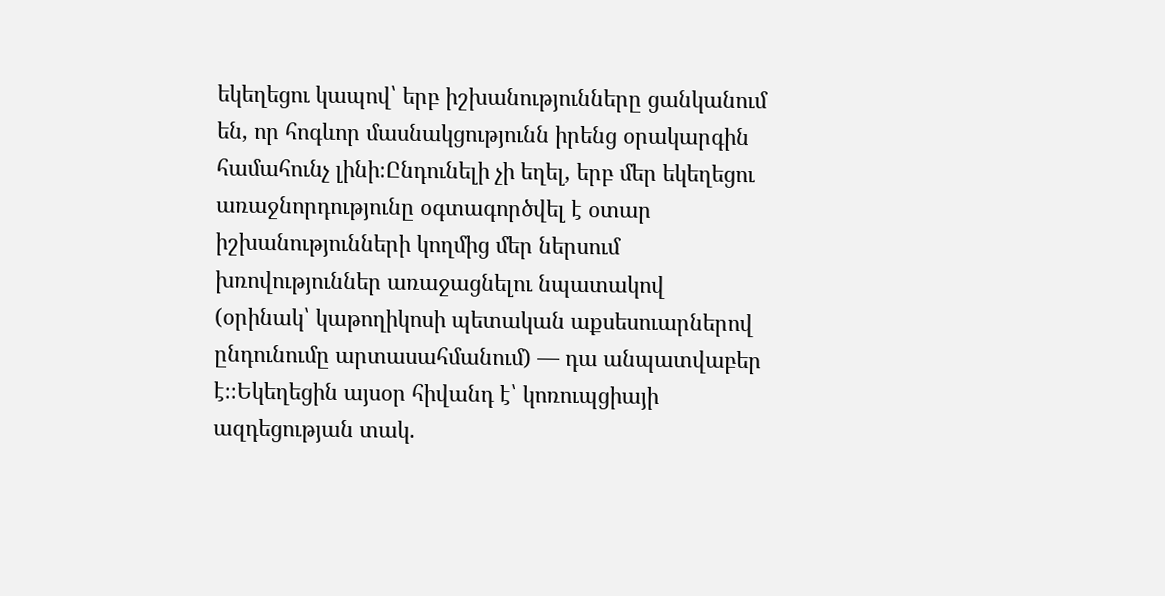եկեղեցու կապով՝ երբ իշխանությունները ցանկանում են, որ հոգևոր մասնակցությունն իրենց օրակարգին համահունչ լինի։Ընդունելի չի եղել, երբ մեր եկեղեցու առաջնորդությունը օգտագործվել է օտար իշխանությունների կողմից մեր ներսում խռովություններ առաջացնելու նպատակով (օրինակ՝ կաթողիկոսի պետական աքսեսուարներով ընդունումը արտասահմանում) — դա անպատվաբեր է։։Եկեղեցին այսօր հիվանդ է՝ կոռուպցիայի ազդեցության տակ.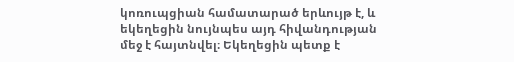կոռուպցիան համատարած երևույթ է, և եկեղեցին նույնպես այդ հիվանդության մեջ է հայտնվել։ Եկեղեցին պետք է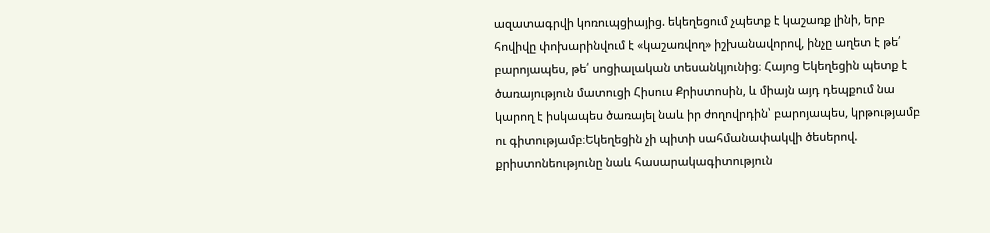ազատագրվի կոռուպցիայից. եկեղեցում չպետք է կաշառք լինի, երբ հովիվը փոխարինվում է «կաշառվող» իշխանավորով, ինչը աղետ է թե՛ բարոյապես, թե՛ սոցիալական տեսանկյունից։ Հայոց Եկեղեցին պետք է ծառայություն մատուցի Հիսուս Քրիստոսին, և միայն այդ դեպքում նա կարող է իսկապես ծառայել նաև իր ժողովրդին՝ բարոյապես, կրթությամբ ու գիտությամբ։Եկեղեցին չի պիտի սահմանափակվի ծեսերով. քրիստոնեությունը նաև հասարակագիտություն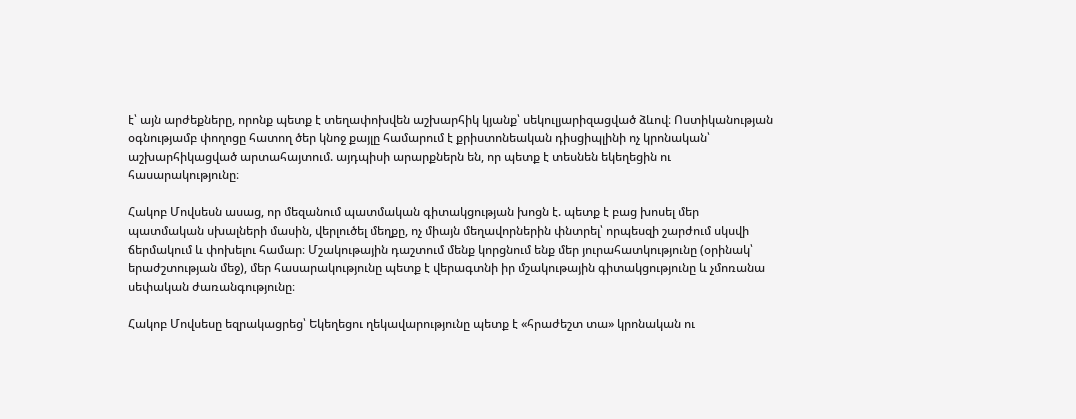է՝ այն արժեքները, որոնք պետք է տեղափոխվեն աշխարհիկ կյանք՝ սեկուլյարիզացված ձևով։ Ոստիկանության օգնությամբ փողոցը հատող ծեր կնոջ քայլը համարում է քրիստոնեական դիսցիպլինի ոչ կրոնական՝ աշխարհիկացված արտահայտում. այդպիսի արարքներն են, որ պետք է տեսնեն եկեղեցին ու հասարակությունը։

Հակոբ Մովսեսն ասաց, որ մեզանում պատմական գիտակցության խոցն է. պետք է բաց խոսել մեր պատմական սխալների մասին, վերլուծել մեղքը, ոչ միայն մեղավորներին փնտրել՝ որպեսզի շարժում սկսվի ճերմակում և փոխելու համար։ Մշակութային դաշտում մենք կորցնում ենք մեր յուրահատկությունը (օրինակ՝ երաժշտության մեջ), մեր հասարակությունը պետք է վերագտնի իր մշակութային գիտակցությունը և չմոռանա սեփական ժառանգությունը։

Հակոբ Մովսեսը եզրակացրեց՝ Եկեղեցու ղեկավարությունը պետք է «հրաժեշտ տա» կրոնական ու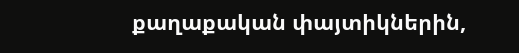քաղաքական փայտիկներին,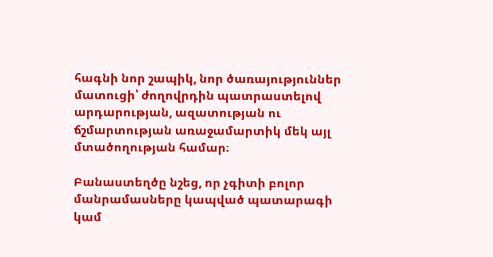հագնի նոր շապիկ, նոր ծառայություններ մատուցի՝ ժողովրդին պատրաստելով արդարության, ազատության ու ճշմարտության առաջամարտիկ մեկ այլ մտածողության համար։

Բանաստեղծը նշեց, որ չգիտի բոլոր մանրամասները կապված պատարագի կամ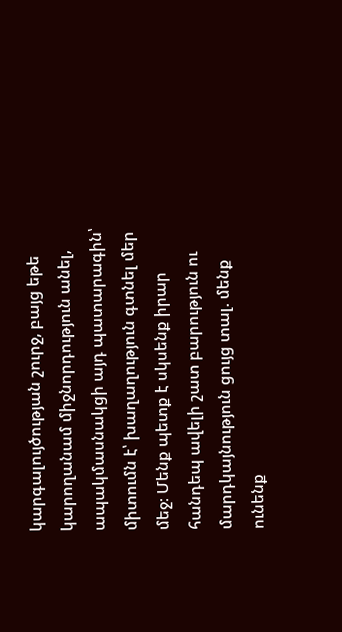կարգալույծության շուրջ, բայց եթե կարողանամ միջնորդություն անել, ապակմասնակցի այդ պատարագին՝ միտումն է՝ խաղաղություն գտնել մեր մեջ։ Մենք պետք է սկսենք իրար հանդեպ ավելի շատ բարություն ու մարդկայնություն ցույց տալ. մենք ունենք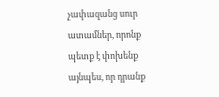չափազանց սուր ատամներ, որոնք պետք է փոխենք այնպես, որ դրանք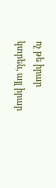ոչ թե իրար կտրեն, այլ իրար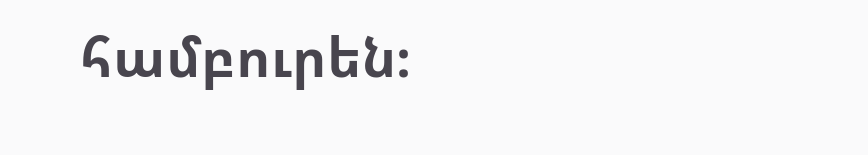համբուրեն։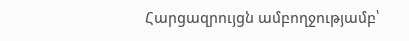Հարցազրույցն ամբողջությամբ՝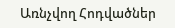Առնչվող Հոդվածներ